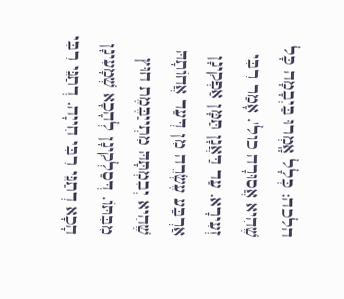הלכה: כְּלָל אָֽמְרוּ בַּיְבָמָה כָּל שֶׁהִיא אֲסוּרָה כול'. אָמַר רִבִּי זְעִירָא. עַד דַּאֲנָן תַּמָּן אַפְקִינָן אַרְבַּע עֶשְׂרֵה מִן דְּעַד אֲחוֹתָהּ שֶׁהִיא יְבִמְתָּהּ מִתְייַבֶּמֶת חוּץ מִבִּתּוֹ. דְּסַלְקִינָן לְהָכָא שְׁמָעִינָן הָכָא דְתַנֵּי רִבִּי חִייָה. דְתַנֵּי רִבִּי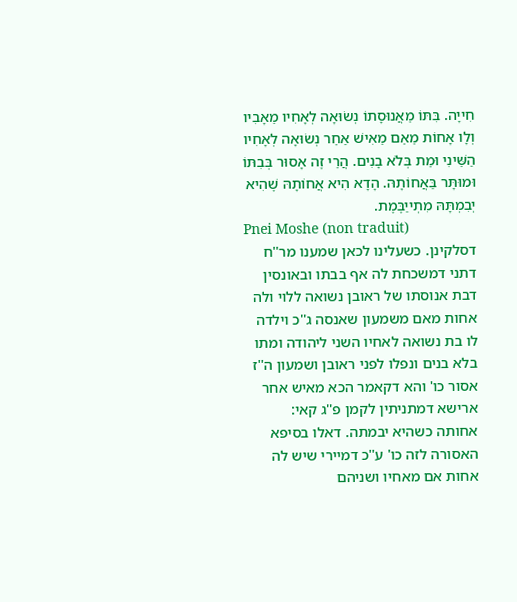חִייָה. בִּתּוֹ מֵאֲנוּסָתוֹ נְשׂוּאָה לְאָחִיו מֵאָבִיו וְלָו אָחוֹת מֵאֵם מֵאִישׁ אַחֵר נְשׂוּאָה לְאָחִיו הַשֵּׁינִי וּמֵת בְּלֹא בָנִים. הֲרֵי זֶה אָסוּר בְּבִתּוֹ וּמוּתָּר בַּאֲחוֹתָהּ. הָדָא הִיא אֲחוֹתָהּ שֶׁהִיא יְבִמְתָּהּ מִתְייַבֶּמֶת.
Pnei Moshe (non traduit)
דסלקינן. כשעלינו לכאן שמענו מר''ח דתני דמשכחת לה אף בבתו ובאונסין דבת אנוסתו של ראובן נשואה ללוי ולה אחות מאם משמעון שאנסה ג''כ וילדה לו בת נשואה לאחיו השני ליהודה ומתו בלא בנים ונפלו לפני ראובן ושמעון ה''ז אסור כו' והא דקאמר הכא מאיש אחר ארישא דמתניתין לקמן פ''ג קאי:
אחותה כשהיא יבמתה. דאלו בסיפא האסורה לזה כו' ע''כ דמיירי שיש לה אחות אם מאחיו ושניהם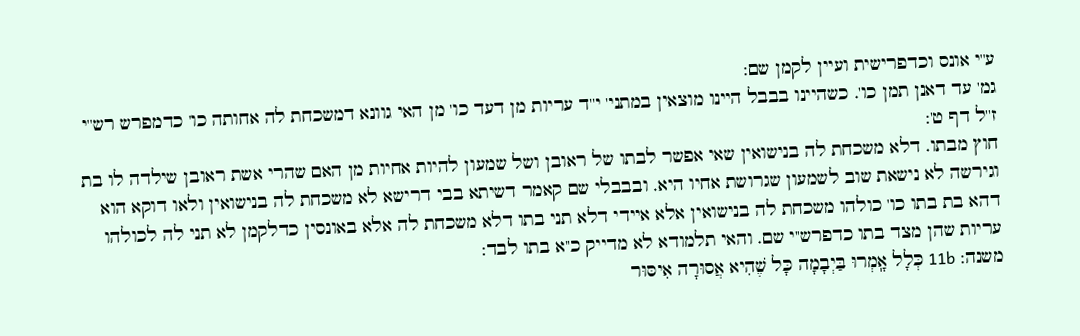ע''י אונס וכדפרישית ועיין לקמן שם:
גמ' עד דאנן תמן כו'. כשהיינו בבבל היינו מוצאין במתני' י''ד עריות מן דעד כו' מן האי גוונא דמשכחת לה אחותה כו' כדמפרש רש''י ז''ל דף ט':
חוץ מבתו. דלא משכחת לה בנישואין שאי אפשר לבתו של ראובן ושל שמעון להיות אחיות מן האם שהרי אשת ראובן שילדה לו בת וגירשה לא נישאת שוב לשמעון שגרושת אחיו היא. ובבבלי שם קאמר דשיתא בבי דרישא לא משכחת לה בנישואין ולאו דוקא הוא דהא בת בתו כו' כולהו משכחת לה בנישואין אלא איידי דלא תני בתו דלא משכחת לה אלא באונסין כדלקמן לא תני לה לכולהו עריות שהן מצד בתו כדפרש''י שם. והאי תלמודא לא מדייק כ''א בתו לבד:
משנה: 11b כְּלָל אָֽמְרוּ בַּיְבָמָה כָּל שֶׁהִיא אֲסוּרָה אִיסּוּר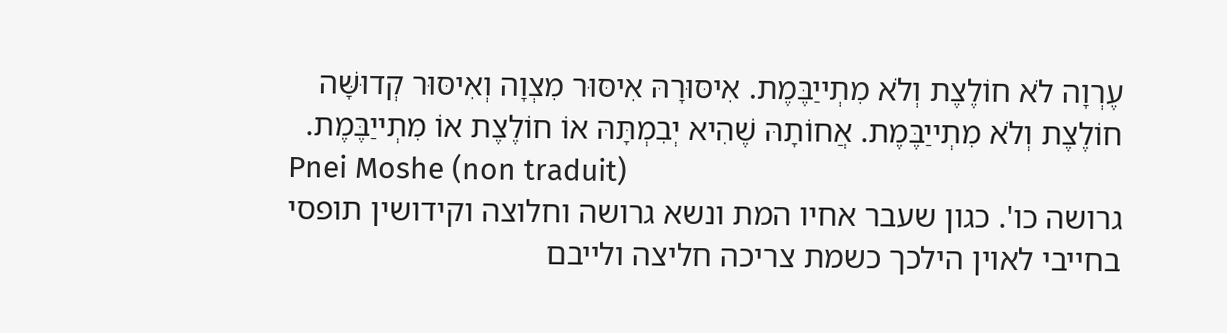עֶרְוָה לֹא חוֹלֶצֶת וְלֹא מִתְייַבֶּמֶת. אִיסּוּרָהּ אִיסּוּר מִצְוָה וְאִיסּוּר קְדוּשָּׁה חוֹלֶצֶת וְלֹא מִתְייַבֶּמֶת. אֲחוֹתָהּ שֶׁהִיא יְבִמְתָּהּ אוֹ חוֹלֶצֶת אוֹ מִתְייַבֶּמֶת.
Pnei Moshe (non traduit)
גרושה כו'. כגון שעבר אחיו המת ונשא גרושה וחלוצה וקידושין תופסי בחייבי לאוין הילכך כשמת צריכה חליצה ולייבם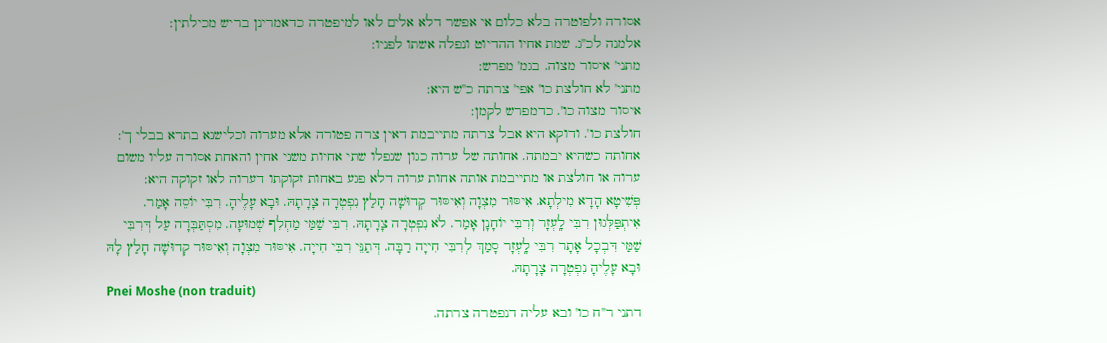אסורה ולפוטרה בלא כלום אי אפשר דלא אלים לאו למיפטרה כדאמרינן בריש מכילתין:
אלמנה לכ''ג. שמת אחיו ההדיוט ונפלה אשתו לפניו:
מתני' איסור מצוה. בגמ' מפרש:
מתני' לא חולצת כו' אפי' צרתה כ''ש היא:
איסור מצוה כו'. כדמפרש לקמן:
חולצת כו'. ודוקא היא אבל צרתה מתייבמת דאין צרה פטורה אלא מערוה וכלישנא בתרא בבלי ך':
אחותה כשהיא יבמתה. אחותה של ערוה כגון שנפלו שתי אחיות משני אחין והאחת אסורה עליו משום ערוה או חולצת או מתייבמת אותה אחות ערוה דלא פגע באחות זקוקתו דערוה לאו זקוקה היא:
פְּשִׁיטָא הָדָא מִילְתָא. אִיסּוּר מִצְוָה וְאִיסּוּר קְדוּשָׁה חָלַץ נִפְטְרָה צָרָתָהּ. וּבָא עָלֶיהָ. רִבִּי יוֹסֵה אָמַר. אִיתְפַּלְּגוּן רִבִּי לָֽעְזָר וְרִבִּי יוֹחָנָן אָמַר. לֹא נִפְטְרָה צָרָתָהּ. רִבִּי שַׁמַּי מַחְלִף שְׁמוּעָה. מִסְתַּבְּרָה עַל דְּרִבִּי שַׁמַּי דִּבְכָל אָתָר רִבִּי לָֽעְזָר סָמַךְ לְרִבִּי חִייָה רַבָּה. דְּתַנֵּי רִבִּי חִייָה. אִיסּוּר מִצְוָה וְאִיסּוּר קְדוּשָׁה חָלַץ לָהּ וּבָא עָלֶיהָ נִפְטְרָה צָרָתָהּ.
Pnei Moshe (non traduit)
דתני ר''ח כו' ובא עליה דנפטרה צרתה.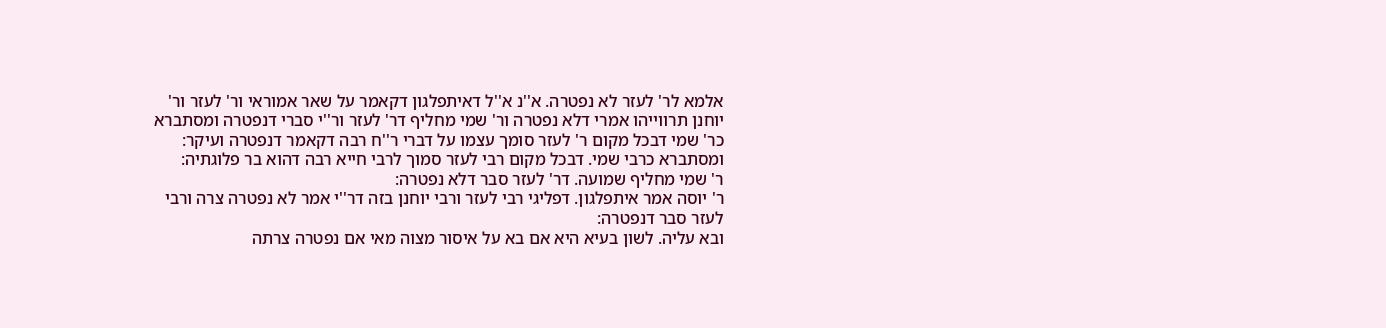אלמא לר' לעזר לא נפטרה. א''נ א''ל דאיתפלגון דקאמר על שאר אמוראי ור' לעזר ור' יוחנן תרווייהו אמרי דלא נפטרה ור' שמי מחליף דר' לעזר ור''י סברי דנפטרה ומסתברא כר' שמי דבכל מקום ר' לעזר סומך עצמו על דברי ר''ח רבה דקאמר דנפטרה ועיקר:
ומסתברא כרבי שמי. דבכל מקום רבי לעזר סמוך לרבי חייא רבה דהוא בר פלוגתיה:
ר' שמי מחליף שמועה. דר' לעזר סבר דלא נפטרה:
ר' יוסה אמר איתפלגון. דפליגי רבי לעזר ורבי יוחנן בזה דר''י אמר לא נפטרה צרה ורבי לעזר סבר דנפטרה:
ובא עליה. לשון בעיא היא אם בא על איסור מצוה מאי אם נפטרה צרתה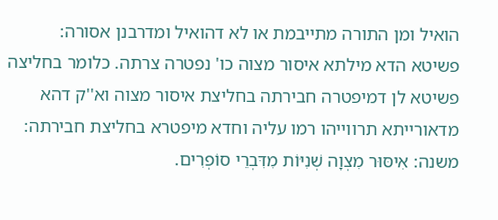הואיל ומן התורה מתייבמת או לא דהואיל ומדרבנן אסורה:
פשיטא הדא מילתא איסור מצוה כו' נפטרה צרתה. כלומר בחליצה פשיטא לן דמיפטרה חבירתה בחליצת איסור מצוה וא''ק דהא מדאורייתא תרווייהו רמו עליה וחדא מיפטרא בחליצת חבירתה:
משנה: אִיסּוּר מִצְוָה שְׁנִיּוֹת מִדִּבְרֵי סוֹפְרִים.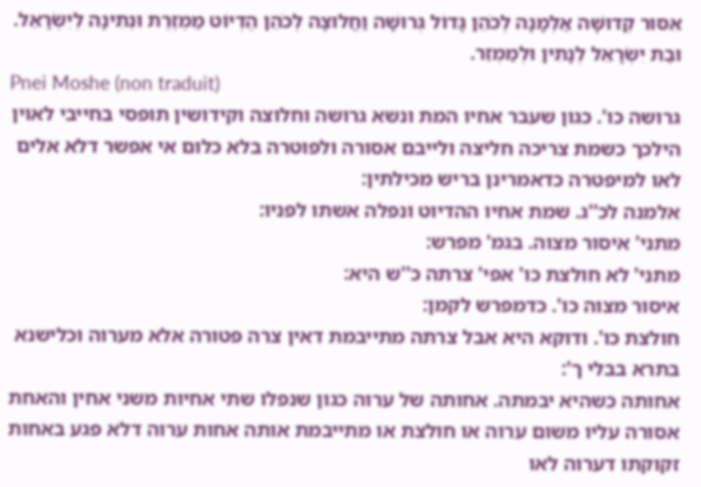אִסּוּר קְדוּשָּׁה אַלְמָנָה לְכֹהֵן גָּדוֹל גְּרוּשָׁה וַחֲלוּצָה לְכֹהֵן הֶדְיוֹט מַמְזֶרֶת וּנְתִינָה לְיִשְׂרָאֵל. וּבַת יִשְׂרָאֵל לְנָתִין וּלְמַמְזֵר.
Pnei Moshe (non traduit)
גרושה כו'. כגון שעבר אחיו המת ונשא גרושה וחלוצה וקידושין תופסי בחייבי לאוין הילכך כשמת צריכה חליצה ולייבם אסורה ולפוטרה בלא כלום אי אפשר דלא אלים לאו למיפטרה כדאמרינן בריש מכילתין:
אלמנה לכ''ג. שמת אחיו ההדיוט ונפלה אשתו לפניו:
מתני' איסור מצוה. בגמ' מפרש:
מתני' לא חולצת כו' אפי' צרתה כ''ש היא:
איסור מצוה כו'. כדמפרש לקמן:
חולצת כו'. ודוקא היא אבל צרתה מתייבמת דאין צרה פטורה אלא מערוה וכלישנא בתרא בבלי ך':
אחותה כשהיא יבמתה. אחותה של ערוה כגון שנפלו שתי אחיות משני אחין והאחת אסורה עליו משום ערוה או חולצת או מתייבמת אותה אחות ערוה דלא פגע באחות זקוקתו דערוה לאו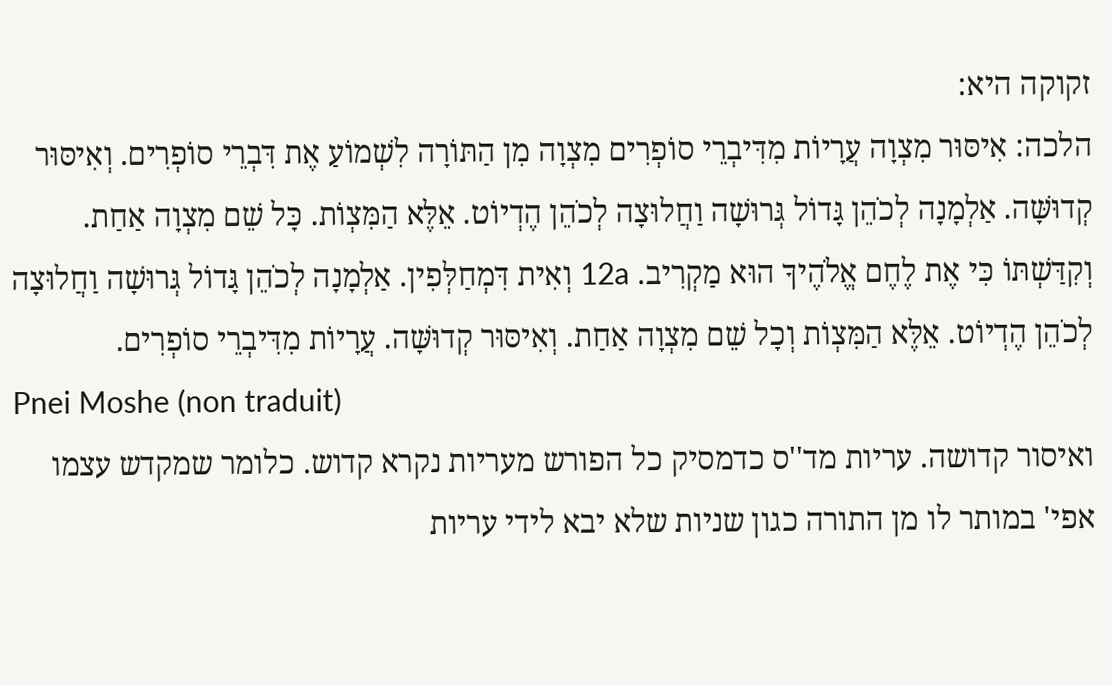זקוקה היא:
הלכה: אִיסּוּר מִצְוָה עֲרָיוֹת מִדִּיבְרֵי סוֹפְרִים מִצְוָה מִן הַתּוֹרָה לִשְׁמוֹעַ אֶת דִּבְרֵי סוֹפְרִים. וְאִיסּוּר קְדוּשָּׁה. אַלְמָנָה לְכֹהֵן גָּדוֹל גְּרוּשָׁה וַחֲלוּצָה לְכֹהֵן הֶדְיוֹט. אֵלֶּא הַמִּצְוֹת. כָּל שֵׁם מִצְוָה אַחַת. וְקִדַּשְׁתּוֹ כִּי אֶת לֶחֶם אֱלֹהֶיךָ הוּא מַקְרִיב. 12a וְאִית דִּמְחַלְּפִין. אַלְמָנָה לְכֹהֵן גָּדוֹל גְּרוּשָׁה וַחֲלוּצָה לְכֹהֵן הֶדְיוֹט. אֵלֶּא הַמִּצְוֹת וְכָל שֵׁם מִצְוָה אַחַת. וְאִיסּוּר קְדוּשָּׁה. עֲרָיוֹת מִדִּיבְרֵי סוֹפְרִים.
Pnei Moshe (non traduit)
ואיסור קדושה. עריות מד''ס כדמסיק כל הפורש מעריות נקרא קדוש. כלומר שמקדש עצמו אפי' במותר לו מן התורה כגון שניות שלא יבא לידי עריות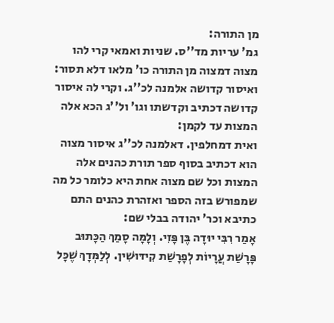מן התורה:
גמ' עריות מד''ס. שניות ואמאי קרי להו מצוה דמצוה מן התורה כו' מלאו דלא תסור:
ואיסור קדושה אלמנה לכ''ג. וקרי לה איסור קדושה דכתיב וקדשתו וגו' ול''ג הכא אלה המצות עד לקמן:
ואית דמחלפין. דאלמנה לכ''ג איסור מצוה הוא דכתיב בסוף ספר תורת כהנים אלה המצות וכל שם מצוה אחת היא כלומר כל מה שמפורש בזה הספר ואזהרת כהנים התם כתיבא וכר' יהודה בבלי שם:
אָמַר רִבִּי יוּדָה בֶּן פָּזִי. וְלָמָּה סָמַךְ הַכָּתוּב פָּרָשַׁת עֲרָיוֹת לְפָרָשַׁת קִידּוּשִׁין. לְלַמְּדָךְ שֶׁכָּל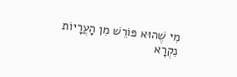מִי שֶׁהוּא פּוֹרֵשׁ מִן הָעֲרָיוֹת נִקְרָא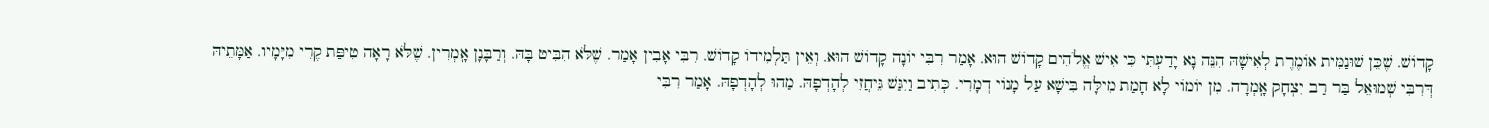קָדוֹשׁ. שֶׁכֵּן שׁוּנַמִּית אוֹמֶרֶת לְאִישָׁהּ הִנֵּה נָא יָדַעְתִּי כִּי אִישׁ אֱלֹהִים קָדוֹשׁ הוּא. אָמַר רִבִּי יוֹנָה קָדוֹשׁ הוּא. וְאֵין תַּלְמִידוֹ קָדוֹשׁ. רִבִּי אָבִין אָמַר. שֶׁלֹּא הִבִּיט בָּהּ. וְרַבָּנָן אָֽמְרִין. שֶׁלֹּא רָאָה טִיפַּת קֶרִי מִיָּמָיו. אַמָּתֵיהּ דְּרִבִּי שְׁמוּאֵל בַּר רַב יִצְחָק אָֽמְרָה. מִן יוֹמוֹי לָא חָמַת מִילָּה בִּישָׁא עַל מָנוֹי דְמָרִי. כְּתִיב וַיִגַּשׁ גֵּיחֲזִי לְהָדְפָהּ. מַהוּ לְהָדְפָהּ. אָמַר רִבִּי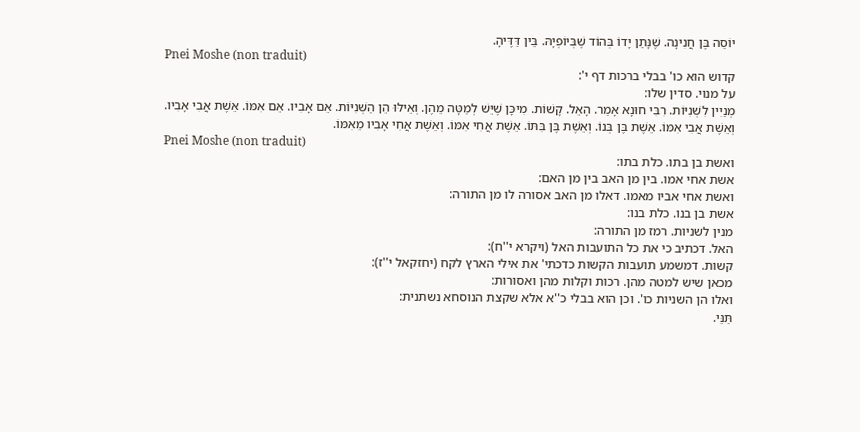יוֹסֵה בֶּן חֲנִינָה. שֶׁנָּתַן יָדוֹ בְּהוֹד שֶׁבְּיוֹפְיָהּ. בֵּין דַּדֶּיהָ.
Pnei Moshe (non traduit)
קדוש הוא כו' בבלי ברכות דף י':
על מנוי. סדין שלו:
מְנַיִין לִשְׁנִיּוֹת. רִבִּי חוּנָא אָמַר. הָאֵל. קָשׁוֹת. מִיכָּן שֶׁיֵּשׁ לְמַטָּה מֵהֶן. וְאֵילּוּ הֵן הַשְּׁנִיּוֹת. אֵם אָבִיו. אֵם אִמּוֹ. אֵשֶׁת אֲבִי אָבִיו. וְאֵשֶׁת אֲבִי אִמּוֹ. אֵשֶׁת בֶּן בְּנוֹ. וְאֵשֶׁת בֶּן בִּתּוֹ. אֵשֶׁת אֲחִי אִמּוֹ. וְאֵשֶׁת אֲחִי אָבִיו מֵאִמּוֹ.
Pnei Moshe (non traduit)
ואשת בן בתו. כלת בתו:
אשת אחי אמו. בין מן האב בין מן האם:
ואשת אחי אביו מאמו. דאלו מן האב אסורה לו מן התורה:
אשת בן בנו. כלת בנו:
מנין לשניות. רמז מן התורה:
האל. דכתיב כי את כל התועבות האל (ויקרא י''ח):
קשות. דמשמע תועבות הקשות כדכתי' את אילי הארץ לקח (יחזקאל י''ז):
מכאן שיש למטה מהן. רכות וקלות מהן ואסורות:
ואלו הן השניות כו'. וכן הוא בבלי כ''א אלא שקצת הנוסחא נשתנית:
תַּנֵּי.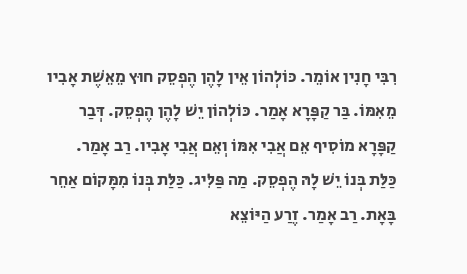רִבִּי חָנִין אוֹמֵר. כּוֹלְהוֹן אֵין לָהֶן הֶפְסֵק חוּץ מֵאֵשֶׁת אָבִיו מֵאִמּוֹ. בַּר קַפָּרָא אָמַר. כּוֹלְהוֹן יֵשׁ לָהֶן הֶפְסֵק. דְּבַר קַפָּרָא מוֹסִיף אֵם אֲבִי אִמּוֹ וְאֵם אֲבִי אָבִיו. רַב אָמַר. כַּלַּת בְּנוֹ יֵשׁ לָהּ הֶפְסֵק. מַה פַּלִּיג. כַּלַּת בְּנוֹ מִמָּקוֹם אַחֵר בָּאָת. רַב אָמַר. זֶרַע הַיּוֹצֵא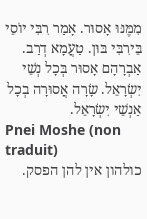מִמֶּנּוּ אָסוּר. אָמַר רִבִּי יוֹסֵי בֵּירִבִּי בּוּן. טַעֲמָא דְרַב. אַבְרָהָם אָסוּר בְּכָל נְשֵׁי יִשְׂרָאֵל. שָׂרָה אֲסוּרָה בְכָל אַנְשֵׁי יִשְׂרָאֵל.
Pnei Moshe (non traduit)
כולהון אין להן הפסק.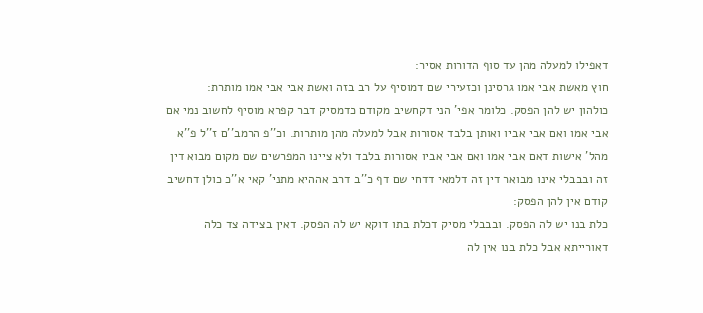דאפילו למעלה מהן עד סוף הדורות אסיר:
חוץ מאשת אבי אמו גרסינן וכזעירי שם דמוסיף על רב בזה ואשת אבי אבי אמו מותרת:
כולהון יש להן הפסק. כלומר אפי' הני דקחשיב מקודם כדמסיק דבר קפרא מוסיף לחשוב נמי אם אבי אמו ואם אבי אביו ואותן בלבד אסורות אבל למעלה מהן מותרות. וכ''פ הרמב''ם ז''ל פ''א מהל' אישות דאם אבי אמו ואם אבי אביו אסורות בלבד ולא ציינו המפרשים שם מקום מבוא דין זה ובבבלי אינו מבואר דין זה דלמאי דדחי שם דף כ''ב דרב אההיא מתני' קאי א''כ כולן דחשיב קודם אין להן הפסק:
כלת בנו יש לה הפסק. ובבבלי מסיק דכלת בתו דוקא יש לה הפסק. דאין בצידה צד כלה דאורייתא אבל כלת בנו אין לה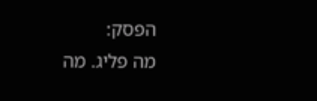הפסק:
מה פליג. מה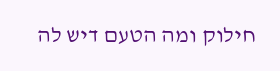חילוק ומה הטעם דיש לה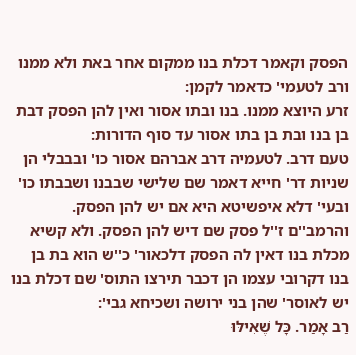הפסק וקאמר דכלת בנו ממקום אחר באת ולא ממנו ורב לטעמי' כדאמר לקמן:
זרע היוצא ממנו. בנו ובתו אסור ואין להן הפסק דבת בן בנו ובת בן בתו אסור עד סוף הדורות:
טעם דרב. לטעמיה דרב אברהם אסור כו' ובבבלי הן שניות דר' חייא דאמר שם שלישי שבבנו ושבבתו כו' ובעי' דלא איפשיטא היא אם יש להן הפסק. והרמב''ם ז''ל פסק שם דיש להן הפסק. ולא קשיא מכלת בנו דאין לה הפסק דלכאור' כ''ש הוא בת בן בנו דקרובי עצמו הן דכבר תירצו התוס' שם דכלת בנו יש לאוסר' שהן בני ירושה ושכיחא גבי':
רַב אָמַר. כָּל שֶׁאִילּוּ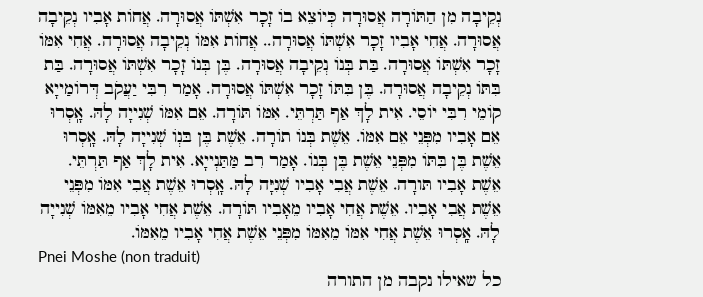נְקֵיבָה מִן הַתּוֹרָה אֲסוּרָה כְּיוֹצֵא בוֹ זָכָר אִשְׁתּוֹ אֲסוּרָה. אֲחוֹת אָבִיו נְקֵיבָה אֲסוּרָה. אֲחִי אָבִיו זָכָר אִשְׁתּוֹ אֲסוּרָה.. אֲחוֹת אִמּוֹ נְקֵיבָה אֲסוּרָה. אֲחִי אִמּוֹ זָכָר אִשְׁתּוֹ אֲסוּרָה. בַּת בְּנוֹ נְקֵיבָה אֲסוּרָה. בֶּן בְּנוֹ זָכָר אִשְׁתּוֹ אֲסוּרָה. בַּת בִּתּוֹ נְקֵיבָה אֲסוּרָה. בֶּן בִּתּוֹ זָכָר אִשְׁתּוֹ אֲסוּרָה. אָמַר רִבִּי יַעֲקֹב דְּרוֹמַייָא קוֹמֵי רִבִּי יוֹסֵי. אִית לָךְ אַף תַּרְתֵּי. אִמּוֹ תּוֹרָה. אֵם אִמּוֹ שְׁנִייָה לָהּ. אָֽסְרוּ אֵם אָבִיו מִפְּנֵי אֵם אִמּוֹ. אֵשֶׁת בְּנוֹ תוֹרָה. אֵשֶׁת בֶּן בּנְוֹ שְׁנִייָה לָהּ. אָֽסְרוּ אֵשֶׁת בֶּן בִּתּוֹ מִפְּנֵי אֵשֶׁת בֶּן בְּנוֹ. אָמַר רִב מַּתַּנְייָא. אִית לָךְ אַף תַּרְתֵּי. אֵשֶׁת אָבִיו תּורָה. אֵשֶׁת אֲבִי אָבִיו שְׁנִיָּה לָהּ. אָֽסְרוּ אֵשֶׁת אֲבִי אִמּוֹ מִפְּנֵי אֵשֶׁת אֲבִי אָבִיו. אֵשֶׁת אֲחִי אָבִיו מֵאָבִיו תּוֹרָה. אֵשֶׁת אֲחִי אָבִיו מֵאִמּוֹ שְׁנִייָה לָהּ. אָֽסְרוּ אֵשֶׁת אֲחִי אִמּוֹ מֵאִמּוֹ מִפְּנֵי אֵשֶׁת אֲחִי אָבִיו מֵאִמּוֹ.
Pnei Moshe (non traduit)
כל שאילו נקבה מן התורה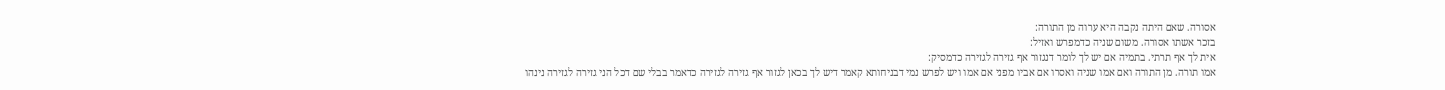אסורה. שאם היתה נקבה היא ערוה מן התורה:
בזכר אשתו אסורה. משום שניה כדמפרש ואזיל:
אית לך אף תרתי. בתמיה אם יש לך לומר דנגזור אף גזירה לגזירה כדמסיק:
אמו תורה. מן התורה ואם אמו שניה ואסרו אם אביו מפני אם אמו ויש לפרש נמי דבניחותא קאמר דיש לך בכאן לגזור אף גזירה לגזירה כדאמר בבלי שם דכל הני גזירה לגזירה נינהו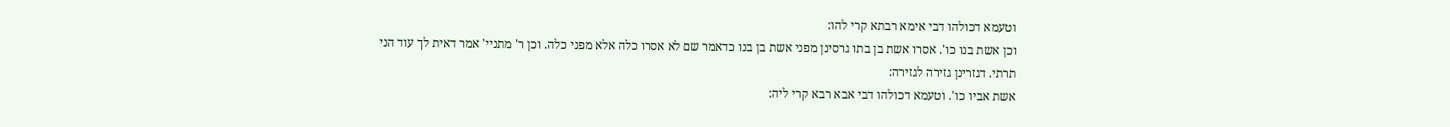וטעמא דכולהו דבי אימא רבתא קרי להו:
וכן אשת בנו כו'. אסרו אשת בן בתו גרסינן מפני אשת בן בנו כדאמר שם לא אסרו כלה אלא מפני כלה. וכן ר' מתניי' אמר דאית לך עוד הני תרתי. דגזרינן גזירה לגזירה:
אשת אביו כו'. וטעמא דכולהו דבי אבא רבא קרי ליה: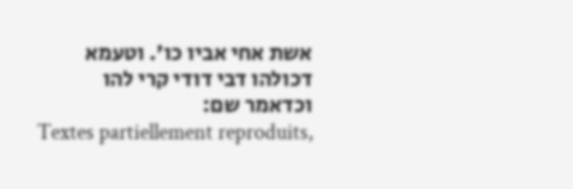אשת אחי אביו כו'. וטעמא דכולהו דבי דודי קרי להו וכדאמר שם:
Textes partiellement reproduits,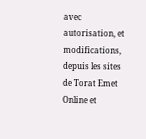avec autorisation, et modifications, depuis les sites de Torat Emet Online et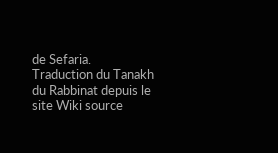de Sefaria.
Traduction du Tanakh du Rabbinat depuis le site Wiki source